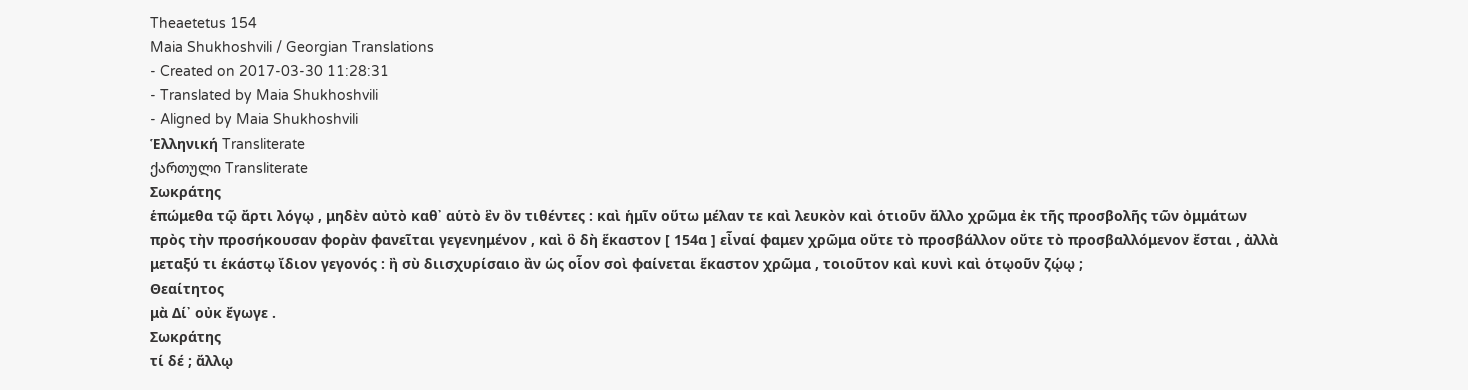Theaetetus 154
Maia Shukhoshvili / Georgian Translations
- Created on 2017-03-30 11:28:31
- Translated by Maia Shukhoshvili
- Aligned by Maia Shukhoshvili
Ἑλληνική Transliterate
ქართული Transliterate
Σωκράτης
ἑπώμεθα τῷ ἄρτι λόγῳ , μηδὲν αὐτὸ καθ᾽ αὑτὸ ἓν ὂν τιθέντες : καὶ ἡμῖν οὕτω μέλαν τε καὶ λευκὸν καὶ ὁτιοῦν ἄλλο χρῶμα ἐκ τῆς προσβολῆς τῶν ὀμμάτων πρὸς τὴν προσήκουσαν φορὰν φανεῖται γεγενημένον , καὶ ὃ δὴ ἕκαστον [ 154α ] εἶναί φαμεν χρῶμα οὔτε τὸ προσβάλλον οὔτε τὸ προσβαλλόμενον ἔσται , ἀλλὰ μεταξύ τι ἑκάστῳ ἴδιον γεγονός : ἢ σὺ διισχυρίσαιο ἂν ὡς οἷον σοὶ φαίνεται ἕκαστον χρῶμα , τοιοῦτον καὶ κυνὶ καὶ ὁτῳοῦν ζῴῳ ;
Θεαίτητος
μὰ Δί᾽ οὐκ ἔγωγε .
Σωκράτης
τί δέ ; ἄλλῳ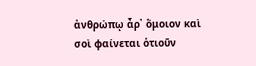ἀνθρώπῳ ἆρ᾽ ὅμοιον καὶ σοὶ φαίνεται ὁτιοῦν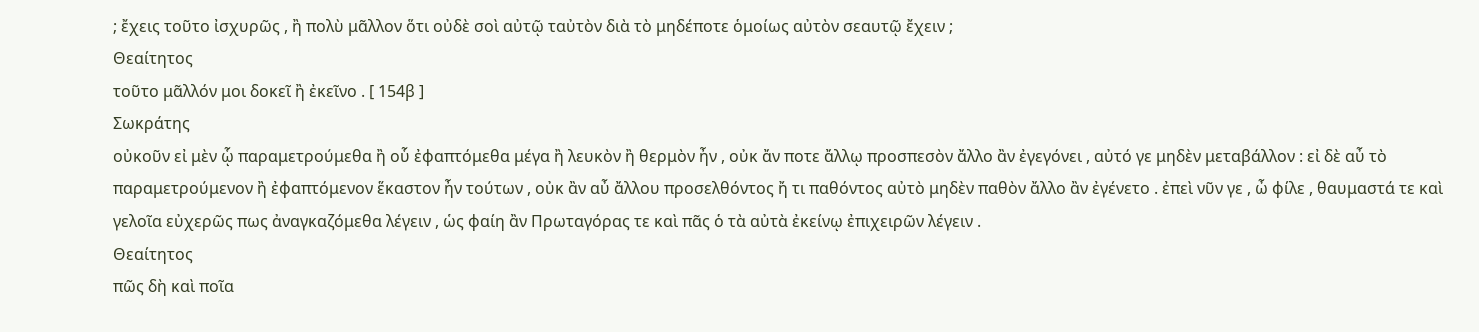; ἔχεις τοῦτο ἰσχυρῶς , ἢ πολὺ μᾶλλον ὅτι οὐδὲ σοὶ αὐτῷ ταὐτὸν διὰ τὸ μηδέποτε ὁμοίως αὐτὸν σεαυτῷ ἔχειν ;
Θεαίτητος
τοῦτο μᾶλλόν μοι δοκεῖ ἢ ἐκεῖνο . [ 154β ]
Σωκράτης
οὐκοῦν εἰ μὲν ᾧ παραμετρούμεθα ἢ οὗ ἐφαπτόμεθα μέγα ἢ λευκὸν ἢ θερμὸν ἦν , οὐκ ἄν ποτε ἄλλῳ προσπεσὸν ἄλλο ἂν ἐγεγόνει , αὐτό γε μηδὲν μεταβάλλον : εἰ δὲ αὖ τὸ παραμετρούμενον ἢ ἐφαπτόμενον ἕκαστον ἦν τούτων , οὐκ ἂν αὖ ἄλλου προσελθόντος ἤ τι παθόντος αὐτὸ μηδὲν παθὸν ἄλλο ἂν ἐγένετο . ἐπεὶ νῦν γε , ὦ φίλε , θαυμαστά τε καὶ γελοῖα εὐχερῶς πως ἀναγκαζόμεθα λέγειν , ὡς φαίη ἂν Πρωταγόρας τε καὶ πᾶς ὁ τὰ αὐτὰ ἐκείνῳ ἐπιχειρῶν λέγειν .
Θεαίτητος
πῶς δὴ καὶ ποῖα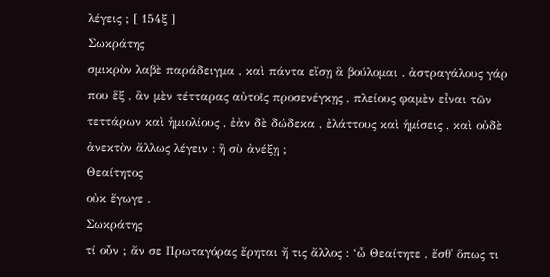λέγεις ; [ 154ξ ]
Σωκράτης
σμικρὸν λαβὲ παράδειγμα , καὶ πάντα εἴσῃ ἃ βούλομαι . ἀστραγάλους γάρ που ἕξ , ἂν μὲν τέτταρας αὐτοῖς προσενέγκῃς , πλείους φαμὲν εἶναι τῶν τεττάρων καὶ ἡμιολίους , ἐὰν δὲ δώδεκα , ἐλάττους καὶ ἡμίσεις , καὶ οὐδὲ ἀνεκτὸν ἄλλως λέγειν : ἢ σὺ ἀνέξῃ ;
Θεαίτητος
οὐκ ἔγωγε .
Σωκράτης
τί οὖν ; ἄν σε Πρωταγόρας ἔρηται ἤ τις ἄλλος : ‘ὦ Θεαίτητε , ἔσθ᾽ ὅπως τι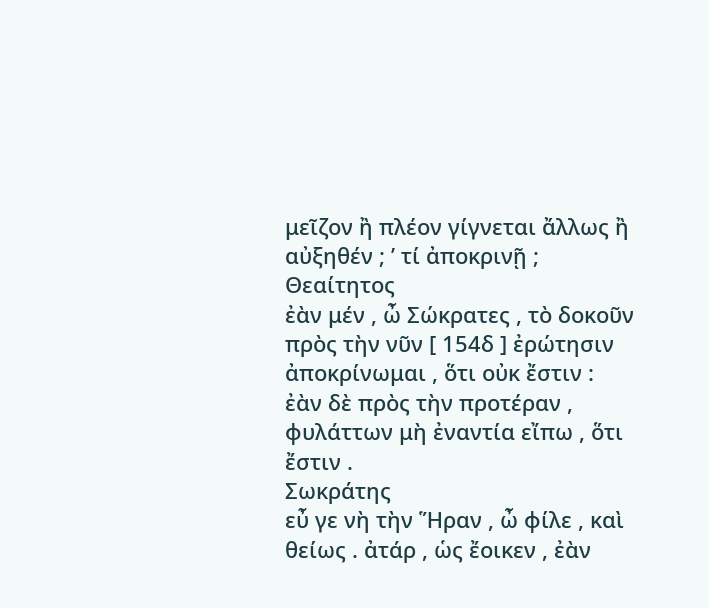μεῖζον ἢ πλέον γίγνεται ἄλλως ἢ αὐξηθέν ; ’ τί ἀποκρινῇ ;
Θεαίτητος
ἐὰν μέν , ὦ Σώκρατες , τὸ δοκοῦν πρὸς τὴν νῦν [ 154δ ] ἐρώτησιν ἀποκρίνωμαι , ὅτι οὐκ ἔστιν : ἐὰν δὲ πρὸς τὴν προτέραν , φυλάττων μὴ ἐναντία εἴπω , ὅτι ἔστιν .
Σωκράτης
εὖ γε νὴ τὴν Ἥραν , ὦ φίλε , καὶ θείως . ἀτάρ , ὡς ἔοικεν , ἐὰν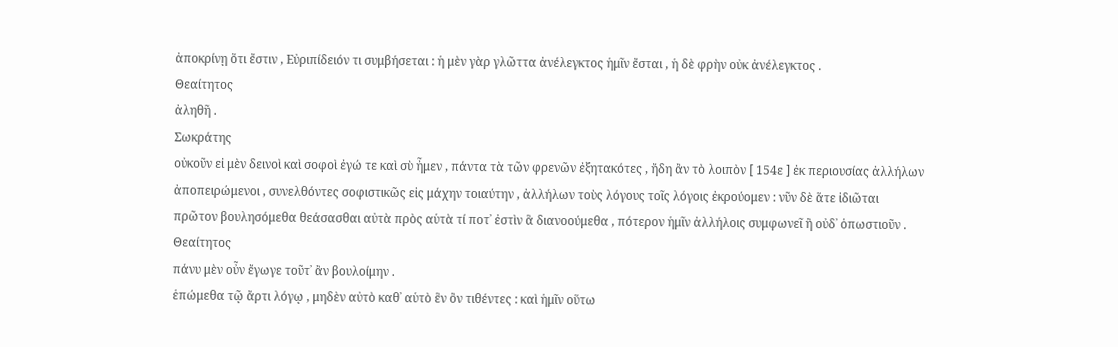ἀποκρίνῃ ὅτι ἔστιν , Εὐριπίδειόν τι συμβήσεται : ἡ μὲν γὰρ γλῶττα ἀνέλεγκτος ἡμῖν ἔσται , ἡ δὲ φρὴν οὐκ ἀνέλεγκτος .
Θεαίτητος
ἀληθῆ .
Σωκράτης
οὐκοῦν εἰ μὲν δεινοὶ καὶ σοφοὶ ἐγώ τε καὶ σὺ ἦμεν , πάντα τὰ τῶν φρενῶν ἐξητακότες , ἤδη ἂν τὸ λοιπὸν [ 154ε ] ἐκ περιουσίας ἀλλήλων ἀποπειρώμενοι , συνελθόντες σοφιστικῶς εἰς μάχην τοιαύτην , ἀλλήλων τοὺς λόγους τοῖς λόγοις ἐκρούομεν : νῦν δὲ ἅτε ἰδιῶται πρῶτον βουλησόμεθα θεάσασθαι αὐτὰ πρὸς αὑτὰ τί ποτ᾽ ἐστὶν ἃ διανοούμεθα , πότερον ἡμῖν ἀλλήλοις συμφωνεῖ ἢ οὐδ᾽ ὁπωστιοῦν .
Θεαίτητος
πάνυ μὲν οὖν ἔγωγε τοῦτ᾽ ἂν βουλοίμην .
ἑπώμεθα τῷ ἄρτι λόγῳ , μηδὲν αὐτὸ καθ᾽ αὑτὸ ἓν ὂν τιθέντες : καὶ ἡμῖν οὕτω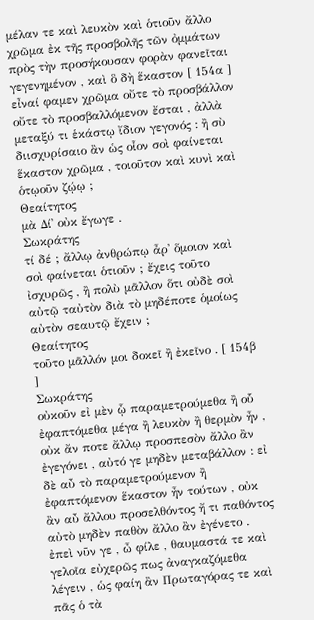μέλαν τε καὶ λευκὸν καὶ ὁτιοῦν ἄλλο χρῶμα ἐκ τῆς προσβολῆς τῶν ὀμμάτων πρὸς τὴν προσήκουσαν φορὰν φανεῖται γεγενημένον , καὶ ὃ δὴ ἕκαστον [ 154α ] εἶναί φαμεν χρῶμα οὔτε τὸ προσβάλλον οὔτε τὸ προσβαλλόμενον ἔσται , ἀλλὰ μεταξύ τι ἑκάστῳ ἴδιον γεγονός : ἢ σὺ διισχυρίσαιο ἂν ὡς οἷον σοὶ φαίνεται ἕκαστον χρῶμα , τοιοῦτον καὶ κυνὶ καὶ ὁτῳοῦν ζῴῳ ;
Θεαίτητος
μὰ Δί᾽ οὐκ ἔγωγε .
Σωκράτης
τί δέ ; ἄλλῳ ἀνθρώπῳ ἆρ᾽ ὅμοιον καὶ σοὶ φαίνεται ὁτιοῦν ; ἔχεις τοῦτο ἰσχυρῶς , ἢ πολὺ μᾶλλον ὅτι οὐδὲ σοὶ αὐτῷ ταὐτὸν διὰ τὸ μηδέποτε ὁμοίως αὐτὸν σεαυτῷ ἔχειν ;
Θεαίτητος
τοῦτο μᾶλλόν μοι δοκεῖ ἢ ἐκεῖνο . [ 154β ]
Σωκράτης
οὐκοῦν εἰ μὲν ᾧ παραμετρούμεθα ἢ οὗ ἐφαπτόμεθα μέγα ἢ λευκὸν ἢ θερμὸν ἦν , οὐκ ἄν ποτε ἄλλῳ προσπεσὸν ἄλλο ἂν ἐγεγόνει , αὐτό γε μηδὲν μεταβάλλον : εἰ δὲ αὖ τὸ παραμετρούμενον ἢ ἐφαπτόμενον ἕκαστον ἦν τούτων , οὐκ ἂν αὖ ἄλλου προσελθόντος ἤ τι παθόντος αὐτὸ μηδὲν παθὸν ἄλλο ἂν ἐγένετο . ἐπεὶ νῦν γε , ὦ φίλε , θαυμαστά τε καὶ γελοῖα εὐχερῶς πως ἀναγκαζόμεθα λέγειν , ὡς φαίη ἂν Πρωταγόρας τε καὶ πᾶς ὁ τὰ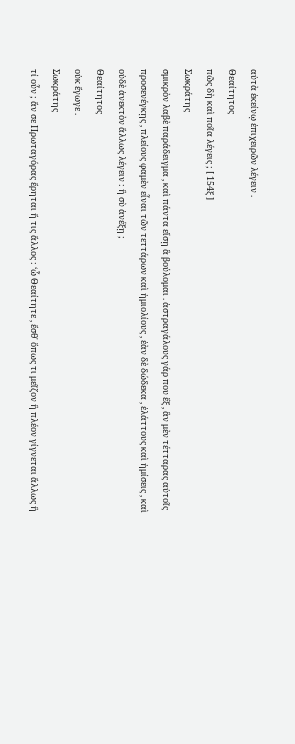αὐτὰ ἐκείνῳ ἐπιχειρῶν λέγειν .
Θεαίτητος
πῶς δὴ καὶ ποῖα λέγεις ; [ 154ξ ]
Σωκράτης
σμικρὸν λαβὲ παράδειγμα , καὶ πάντα εἴσῃ ἃ βούλομαι . ἀστραγάλους γάρ που ἕξ , ἂν μὲν τέτταρας αὐτοῖς προσενέγκῃς , πλείους φαμὲν εἶναι τῶν τεττάρων καὶ ἡμιολίους , ἐὰν δὲ δώδεκα , ἐλάττους καὶ ἡμίσεις , καὶ οὐδὲ ἀνεκτὸν ἄλλως λέγειν : ἢ σὺ ἀνέξῃ ;
Θεαίτητος
οὐκ ἔγωγε .
Σωκράτης
τί οὖν ; ἄν σε Πρωταγόρας ἔρηται ἤ τις ἄλλος : ‘ὦ Θεαίτητε , ἔσθ᾽ ὅπως τι μεῖζον ἢ πλέον γίγνεται ἄλλως ἢ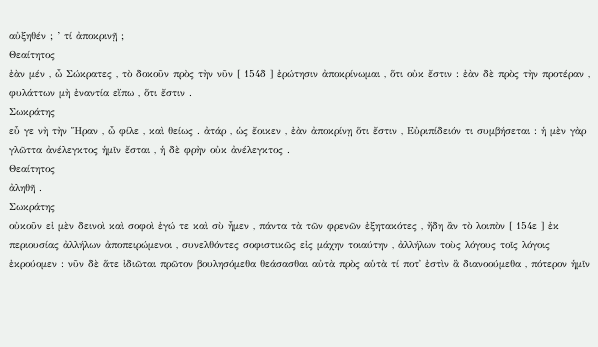αὐξηθέν ; ’ τί ἀποκρινῇ ;
Θεαίτητος
ἐὰν μέν , ὦ Σώκρατες , τὸ δοκοῦν πρὸς τὴν νῦν [ 154δ ] ἐρώτησιν ἀποκρίνωμαι , ὅτι οὐκ ἔστιν : ἐὰν δὲ πρὸς τὴν προτέραν , φυλάττων μὴ ἐναντία εἴπω , ὅτι ἔστιν .
Σωκράτης
εὖ γε νὴ τὴν Ἥραν , ὦ φίλε , καὶ θείως . ἀτάρ , ὡς ἔοικεν , ἐὰν ἀποκρίνῃ ὅτι ἔστιν , Εὐριπίδειόν τι συμβήσεται : ἡ μὲν γὰρ γλῶττα ἀνέλεγκτος ἡμῖν ἔσται , ἡ δὲ φρὴν οὐκ ἀνέλεγκτος .
Θεαίτητος
ἀληθῆ .
Σωκράτης
οὐκοῦν εἰ μὲν δεινοὶ καὶ σοφοὶ ἐγώ τε καὶ σὺ ἦμεν , πάντα τὰ τῶν φρενῶν ἐξητακότες , ἤδη ἂν τὸ λοιπὸν [ 154ε ] ἐκ περιουσίας ἀλλήλων ἀποπειρώμενοι , συνελθόντες σοφιστικῶς εἰς μάχην τοιαύτην , ἀλλήλων τοὺς λόγους τοῖς λόγοις ἐκρούομεν : νῦν δὲ ἅτε ἰδιῶται πρῶτον βουλησόμεθα θεάσασθαι αὐτὰ πρὸς αὑτὰ τί ποτ᾽ ἐστὶν ἃ διανοούμεθα , πότερον ἡμῖν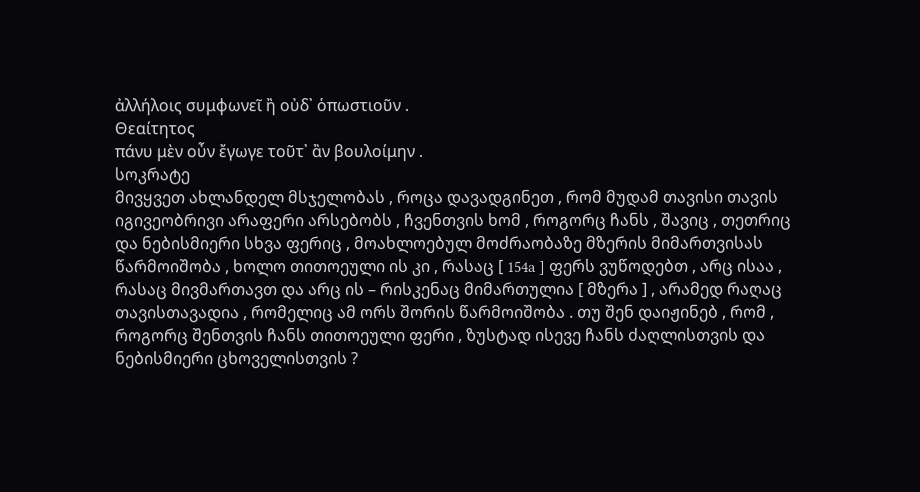ἀλλήλοις συμφωνεῖ ἢ οὐδ᾽ ὁπωστιοῦν .
Θεαίτητος
πάνυ μὲν οὖν ἔγωγε τοῦτ᾽ ἂν βουλοίμην .
სოკრატე
მივყვეთ ახლანდელ მსჯელობას , როცა დავადგინეთ , რომ მუდამ თავისი თავის იგივეობრივი არაფერი არსებობს , ჩვენთვის ხომ , როგორც ჩანს , შავიც , თეთრიც და ნებისმიერი სხვა ფერიც , მოახლოებულ მოძრაობაზე მზერის მიმართვისას წარმოიშობა , ხოლო თითოეული ის კი , რასაც [ 154a ] ფერს ვუწოდებთ , არც ისაა , რასაც მივმართავთ და არც ის – რისკენაც მიმართულია [ მზერა ] , არამედ რაღაც თავისთავადია , რომელიც ამ ორს შორის წარმოიშობა . თუ შენ დაიჟინებ , რომ , როგორც შენთვის ჩანს თითოეული ფერი , ზუსტად ისევე ჩანს ძაღლისთვის და ნებისმიერი ცხოველისთვის ?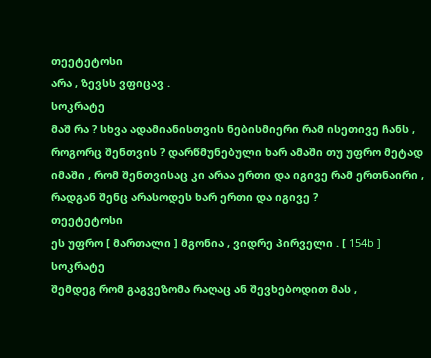თეეტეტოსი
არა , ზევსს ვფიცავ .
სოკრატე
მაშ რა ? სხვა ადამიანისთვის ნებისმიერი რამ ისეთივე ჩანს , როგორც შენთვის ? დარწმუნებული ხარ ამაში თუ უფრო მეტად იმაში , რომ შენთვისაც კი არაა ერთი და იგივე რამ ერთნაირი , რადგან შენც არასოდეს ხარ ერთი და იგივე ?
თეეტეტოსი
ეს უფრო [ მართალი ] მგონია , ვიდრე პირველი . [ 154b ]
სოკრატე
შემდეგ რომ გაგვეზომა რაღაც ან შევხებოდით მას ,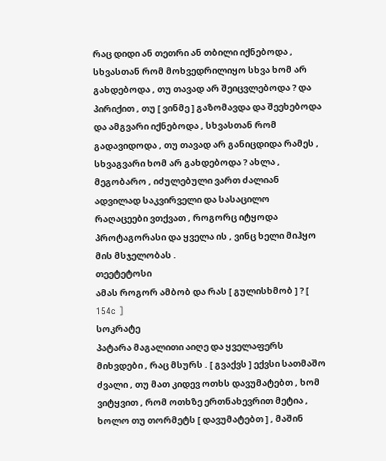რაც დიდი ან თეთრი ან თბილი იქნებოდა , სხვასთან რომ მოხვედრილიყო სხვა ხომ არ გახდებოდა , თუ თავად არ შეიცვლებოდა ? და პირიქით , თუ [ ვინმე ] გაზომავდა და შეეხებოდა და ამგვარი იქნებოდა , სხვასთან რომ გადავიდოდა , თუ თავად არ განიცდიდა რამეს , სხვაგვარი ხომ არ გახდებოდა ? ახლა , მეგობარო , იძულებული ვართ ძალიან ადვილად საკვირველი და სასაცილო რაღაცეები ვთქვათ , როგორც იტყოდა პროტაგორასი და ყველა ის , ვინც ხელი მიჰყო მის მსჯელობას .
თეეტეტოსი
ამას როგორ ამბობ და რას [ გულისხმობ ] ? [ 154c ]
სოკრატე
პატარა მაგალითი აიღე და ყველაფერს მიხვდები , რაც მსურს . [ გვაქვს ] ექვსი სათმაშო ძვალი , თუ მათ კიდევ ოთხს დავუმატებთ , ხომ ვიტყვით , რომ ოთხზე ერთნახევრით მეტია , ხოლო თუ თორმეტს [ დავუმატებთ ] , მაშინ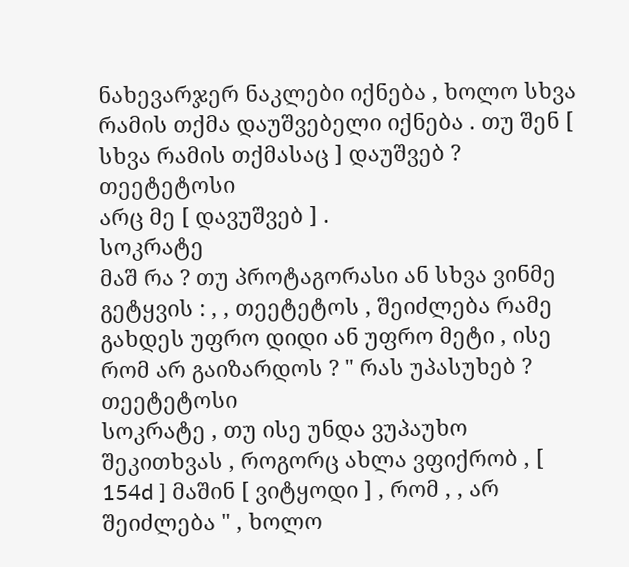ნახევარჯერ ნაკლები იქნება , ხოლო სხვა რამის თქმა დაუშვებელი იქნება . თუ შენ [ სხვა რამის თქმასაც ] დაუშვებ ?
თეეტეტოსი
არც მე [ დავუშვებ ] .
სოკრატე
მაშ რა ? თუ პროტაგორასი ან სხვა ვინმე გეტყვის : , , თეეტეტოს , შეიძლება რამე გახდეს უფრო დიდი ან უფრო მეტი , ისე რომ არ გაიზარდოს ? " რას უპასუხებ ?
თეეტეტოსი
სოკრატე , თუ ისე უნდა ვუპაუხო შეკითხვას , როგორც ახლა ვფიქრობ , [ 154d ] მაშინ [ ვიტყოდი ] , რომ , , არ შეიძლება " , ხოლო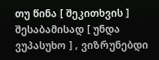თუ წინა [ შეკითხვის ] შესაბამისად [ უნდა ვუპასუხო ] , ვიზრუნებდი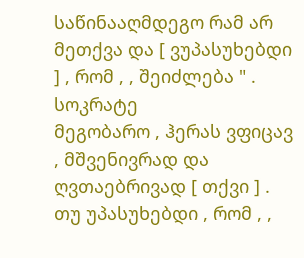საწინააღმდეგო რამ არ მეთქვა და [ ვუპასუხებდი ] , რომ , , შეიძლება " .
სოკრატე
მეგობარო , ჰერას ვფიცავ , მშვენივრად და ღვთაებრივად [ თქვი ] . თუ უპასუხებდი , რომ , ,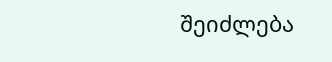შეიძლება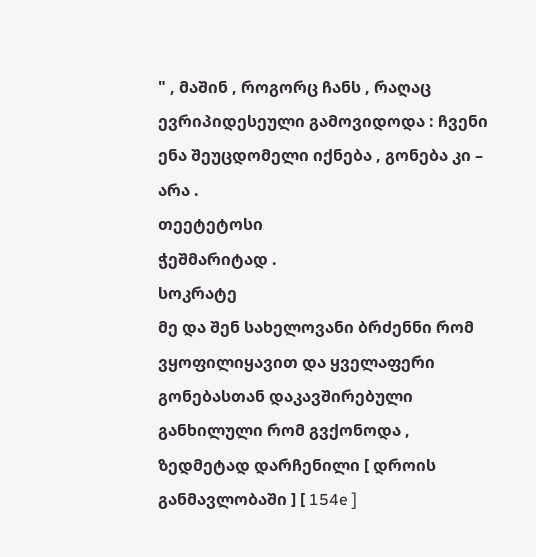" , მაშინ , როგორც ჩანს , რაღაც ევრიპიდესეული გამოვიდოდა : ჩვენი ენა შეუცდომელი იქნება , გონება კი – არა .
თეეტეტოსი
ჭეშმარიტად .
სოკრატე
მე და შენ სახელოვანი ბრძენნი რომ ვყოფილიყავით და ყველაფერი გონებასთან დაკავშირებული განხილული რომ გვქონოდა , ზედმეტად დარჩენილი [ დროის განმავლობაში ] [ 154e ]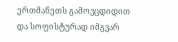ერთმანეთს გამოვცდიდით და სოფისტურად იმგვარ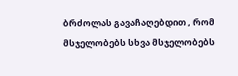ბრძოლას გავაჩაღებდით , რომ მსჯელობებს სხვა მსჯელობებს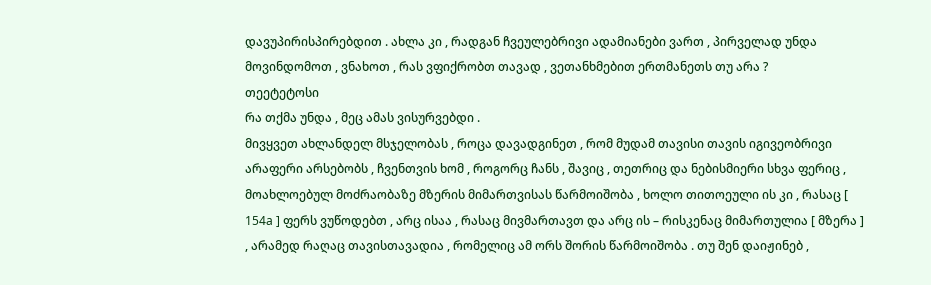დავუპირისპირებდით . ახლა კი , რადგან ჩვეულებრივი ადამიანები ვართ , პირველად უნდა მოვინდომოთ , ვნახოთ , რას ვფიქრობთ თავად , ვეთანხმებით ერთმანეთს თუ არა ?
თეეტეტოსი
რა თქმა უნდა , მეც ამას ვისურვებდი .
მივყვეთ ახლანდელ მსჯელობას , როცა დავადგინეთ , რომ მუდამ თავისი თავის იგივეობრივი არაფერი არსებობს , ჩვენთვის ხომ , როგორც ჩანს , შავიც , თეთრიც და ნებისმიერი სხვა ფერიც , მოახლოებულ მოძრაობაზე მზერის მიმართვისას წარმოიშობა , ხოლო თითოეული ის კი , რასაც [ 154a ] ფერს ვუწოდებთ , არც ისაა , რასაც მივმართავთ და არც ის – რისკენაც მიმართულია [ მზერა ] , არამედ რაღაც თავისთავადია , რომელიც ამ ორს შორის წარმოიშობა . თუ შენ დაიჟინებ ,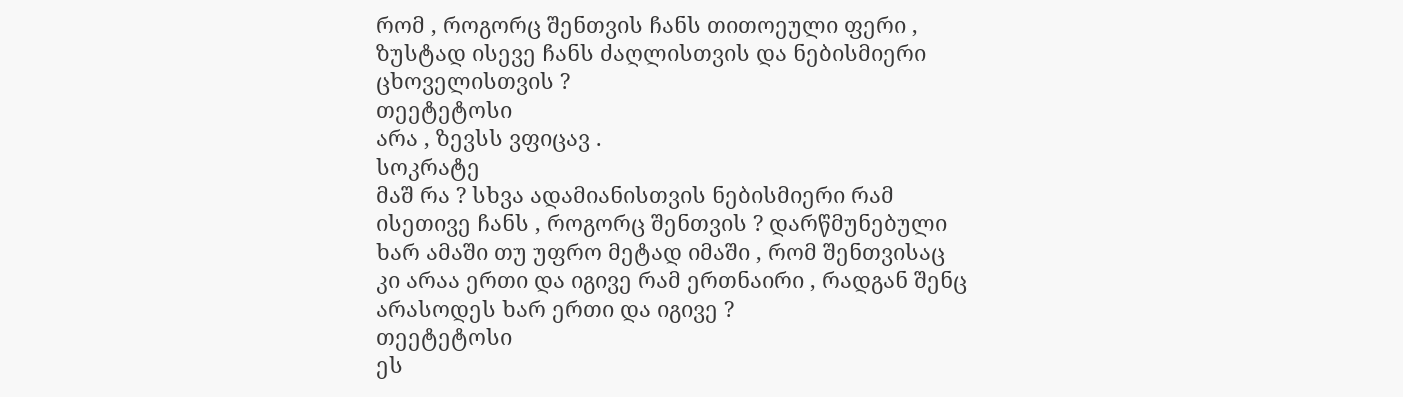რომ , როგორც შენთვის ჩანს თითოეული ფერი , ზუსტად ისევე ჩანს ძაღლისთვის და ნებისმიერი ცხოველისთვის ?
თეეტეტოსი
არა , ზევსს ვფიცავ .
სოკრატე
მაშ რა ? სხვა ადამიანისთვის ნებისმიერი რამ ისეთივე ჩანს , როგორც შენთვის ? დარწმუნებული ხარ ამაში თუ უფრო მეტად იმაში , რომ შენთვისაც კი არაა ერთი და იგივე რამ ერთნაირი , რადგან შენც არასოდეს ხარ ერთი და იგივე ?
თეეტეტოსი
ეს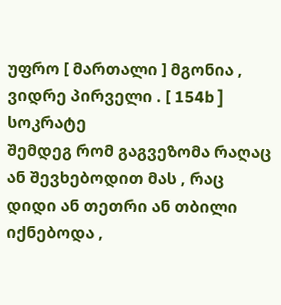უფრო [ მართალი ] მგონია , ვიდრე პირველი . [ 154b ]
სოკრატე
შემდეგ რომ გაგვეზომა რაღაც ან შევხებოდით მას , რაც დიდი ან თეთრი ან თბილი იქნებოდა ,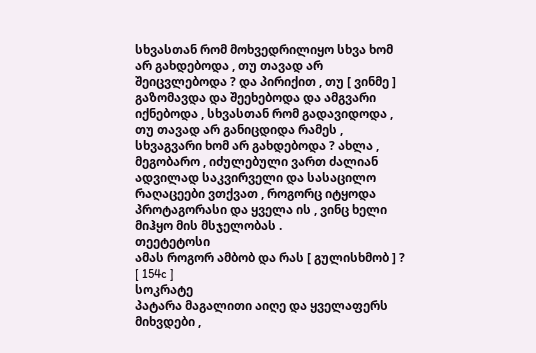სხვასთან რომ მოხვედრილიყო სხვა ხომ არ გახდებოდა , თუ თავად არ შეიცვლებოდა ? და პირიქით , თუ [ ვინმე ] გაზომავდა და შეეხებოდა და ამგვარი იქნებოდა , სხვასთან რომ გადავიდოდა , თუ თავად არ განიცდიდა რამეს , სხვაგვარი ხომ არ გახდებოდა ? ახლა , მეგობარო , იძულებული ვართ ძალიან ადვილად საკვირველი და სასაცილო რაღაცეები ვთქვათ , როგორც იტყოდა პროტაგორასი და ყველა ის , ვინც ხელი მიჰყო მის მსჯელობას .
თეეტეტოსი
ამას როგორ ამბობ და რას [ გულისხმობ ] ? [ 154c ]
სოკრატე
პატარა მაგალითი აიღე და ყველაფერს მიხვდები ,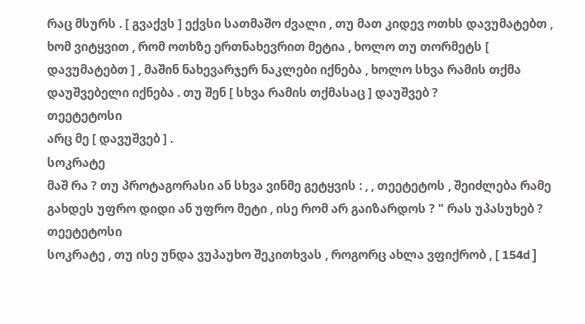რაც მსურს . [ გვაქვს ] ექვსი სათმაშო ძვალი , თუ მათ კიდევ ოთხს დავუმატებთ , ხომ ვიტყვით , რომ ოთხზე ერთნახევრით მეტია , ხოლო თუ თორმეტს [ დავუმატებთ ] , მაშინ ნახევარჯერ ნაკლები იქნება , ხოლო სხვა რამის თქმა დაუშვებელი იქნება . თუ შენ [ სხვა რამის თქმასაც ] დაუშვებ ?
თეეტეტოსი
არც მე [ დავუშვებ ] .
სოკრატე
მაშ რა ? თუ პროტაგორასი ან სხვა ვინმე გეტყვის : , , თეეტეტოს , შეიძლება რამე გახდეს უფრო დიდი ან უფრო მეტი , ისე რომ არ გაიზარდოს ? " რას უპასუხებ ?
თეეტეტოსი
სოკრატე , თუ ისე უნდა ვუპაუხო შეკითხვას , როგორც ახლა ვფიქრობ , [ 154d ]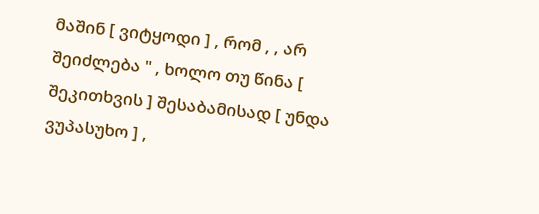მაშინ [ ვიტყოდი ] , რომ , , არ შეიძლება " , ხოლო თუ წინა [ შეკითხვის ] შესაბამისად [ უნდა ვუპასუხო ] ,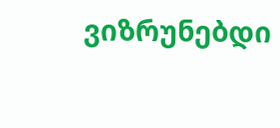ვიზრუნებდი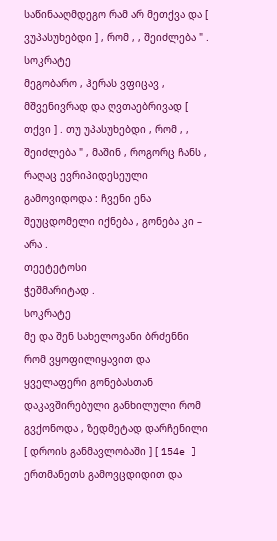საწინააღმდეგო რამ არ მეთქვა და [ ვუპასუხებდი ] , რომ , , შეიძლება " .
სოკრატე
მეგობარო , ჰერას ვფიცავ , მშვენივრად და ღვთაებრივად [ თქვი ] . თუ უპასუხებდი , რომ , , შეიძლება " , მაშინ , როგორც ჩანს , რაღაც ევრიპიდესეული გამოვიდოდა : ჩვენი ენა შეუცდომელი იქნება , გონება კი – არა .
თეეტეტოსი
ჭეშმარიტად .
სოკრატე
მე და შენ სახელოვანი ბრძენნი რომ ვყოფილიყავით და ყველაფერი გონებასთან დაკავშირებული განხილული რომ გვქონოდა , ზედმეტად დარჩენილი [ დროის განმავლობაში ] [ 154e ] ერთმანეთს გამოვცდიდით და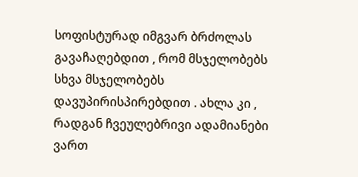სოფისტურად იმგვარ ბრძოლას გავაჩაღებდით , რომ მსჯელობებს სხვა მსჯელობებს დავუპირისპირებდით . ახლა კი , რადგან ჩვეულებრივი ადამიანები ვართ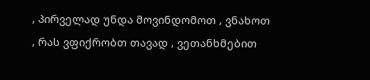, პირველად უნდა მოვინდომოთ , ვნახოთ , რას ვფიქრობთ თავად , ვეთანხმებით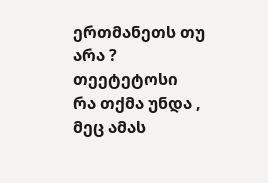ერთმანეთს თუ არა ?
თეეტეტოსი
რა თქმა უნდა , მეც ამას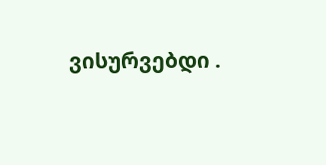ვისურვებდი .